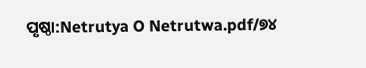ପୃଷ୍ଠା:Netrutya O Netrutwa.pdf/୭୪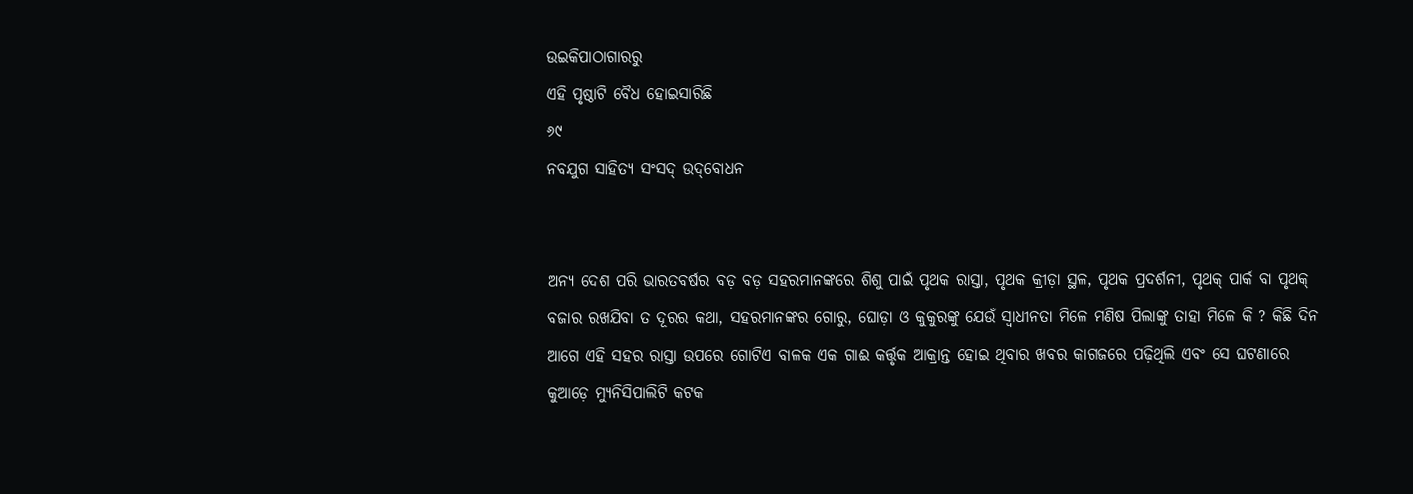ଉଇକିପାଠାଗାର‌ରୁ
ଏହି ପୃଷ୍ଠାଟି ବୈଧ ହୋଇସାରିଛି
୬୯
ନବଯୁଗ ସାହିତ୍ୟ ସଂସଦ୍ ଉଦ୍‌ବୋଧନ


ଅନ୍ୟ ଦେଶ ପରି ଭାରତବର୍ଷର ବଡ଼ ବଡ଼ ସ‌ହରମାନଙ୍କରେ ଶିଶୁ ପାଇଁ ପୃଥକ ରାସ୍ତା, ପୃଥକ କ୍ରୀଡ଼ା ସ୍ଥଳ, ପୃଥକ ପ୍ରଦର୍ଶନୀ, ପୃଥକ୍ ପାର୍କ ବା ପୃଥକ୍ ବଜାର ରଖଯିବା ତ ଦୂରର କଥା, ସ‌ହରମାନଙ୍କର ଗୋରୁ, ଘୋଡ଼ା ଓ କୁକୁରଙ୍କୁ ଯେଉଁ ସ୍ୱାଧୀନତା ମିଳେ ମଣିଷ ପିଲାଙ୍କୁ ତାହା ମିଳେ କି ? କିଛି ଦିନ ଆଗେ ଏହି ସ‌ହର ରାସ୍ତା ଉପରେ ଗୋଟିଏ ବାଳକ ଏକ ଗାଈ କର୍ତ୍ତୃକ ଆକ୍ରାନ୍ତ ହୋଇ ଥିବାର ଖବର କାଗଜରେ ପଢ଼ିଥିଲି ଏବଂ ସେ ଘଟଣାରେ କୁଆଡ଼େ ମ୍ୟୁନିସିପାଲିଟି କଟକ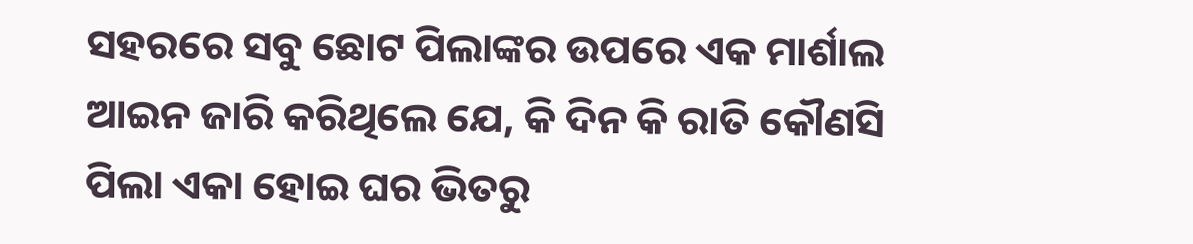ସ‌ହରରେ ସବୁ ଛୋଟ ପିଲାଙ୍କର ଉପରେ ଏକ ମାର୍ଶାଲ ଆଇନ ଜାରି କରିଥିଲେ ଯେ, କି ଦିନ କି ରାତି କୌଣସି ପିଲା ଏକା ହୋଇ ଘର ଭିତରୁ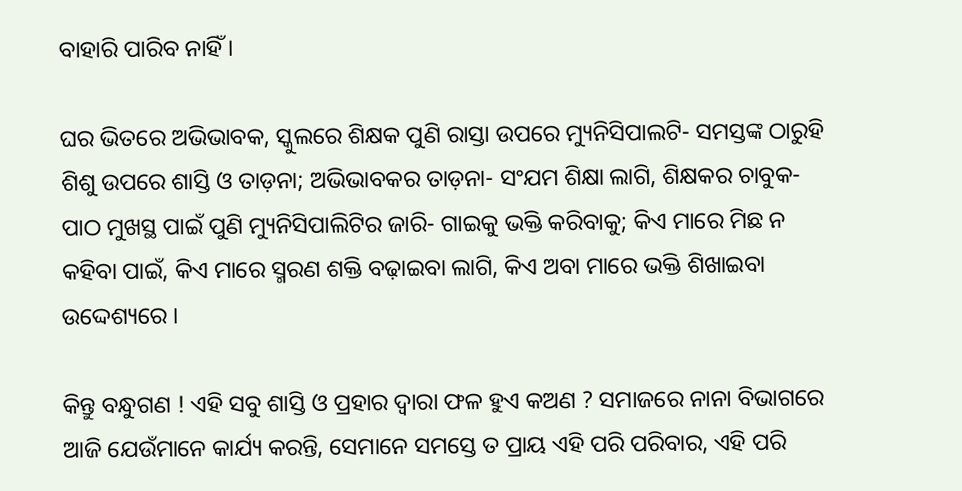ବାହାରି ପାରିବ ନାହିଁ ।

ଘର ଭିତରେ ଅଭିଭାବକ, ସ୍କୁଲରେ ଶିକ୍ଷକ ପୁଣି ରାସ୍ତା ଉପରେ ମ୍ୟୁନିସିପାଲଟି- ସମସ୍ତଙ୍କ ଠାରୁହି ଶିଶୁ ଉପରେ ଶାସ୍ତି ଓ ତାଡ଼ନା; ଅଭିଭାବକର ତାଡ଼ନା- ସଂଯମ ଶିକ୍ଷା ଲାଗି, ଶିକ୍ଷକର ଚାବୁକ- ପାଠ ମୁଖସ୍ଥ ପାଇଁ ପୁଣି ମ୍ୟୁନିସିପାଲିଟିର ଜାରି- ଗାଇକୁ ଭକ୍ତି କରିବାକୁ; କିଏ ମାରେ ମିଛ ନ କ‌ହିବା ପାଇଁ, କିଏ ମାରେ ସ୍ମରଣ ଶକ୍ତି ବଢ଼ାଇବା ଲାଗି, କିଏ ଅବା ମାରେ ଭକ୍ତି ଶିଖାଇବା ଉଦ୍ଦେଶ୍ୟରେ ।

କିନ୍ତୁ ବନ୍ଧୁଗଣ ! ଏହି ସବୁ ଶାସ୍ତି ଓ ପ୍ରହାର ଦ୍ୱାରା ଫଳ ହୁଏ କଅଣ ? ସମାଜରେ ନାନା ବିଭାଗରେ ଆଜି ଯେଉଁମାନେ କାର୍ଯ୍ୟ କରନ୍ତି, ସେମାନେ ସମସ୍ତେ ତ ପ୍ରାୟ ଏହି ପରି ପରିବାର, ଏହି ପରି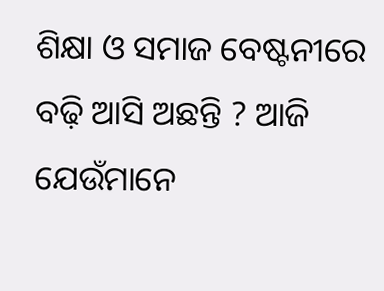ଶିକ୍ଷା ଓ ସମାଜ ବେଷ୍ଟନୀରେ ବଢ଼ି ଆସି ଅଛନ୍ତି ? ଆଜି ଯେଉଁମାନେ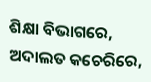ଶିକ୍ଷା ବିଭାଗରେ, ଅଦାଲତ କଚେରିରେ,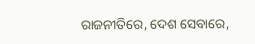ରାଜନୀତିରେ, ଦେଶ ସେବାରେ,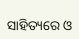ସାହିତ୍ୟରେ ଓ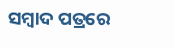ସମ୍ବାଦ ପତ୍ରରେ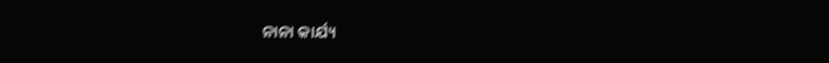ନାନା କାର୍ଯ୍ୟ